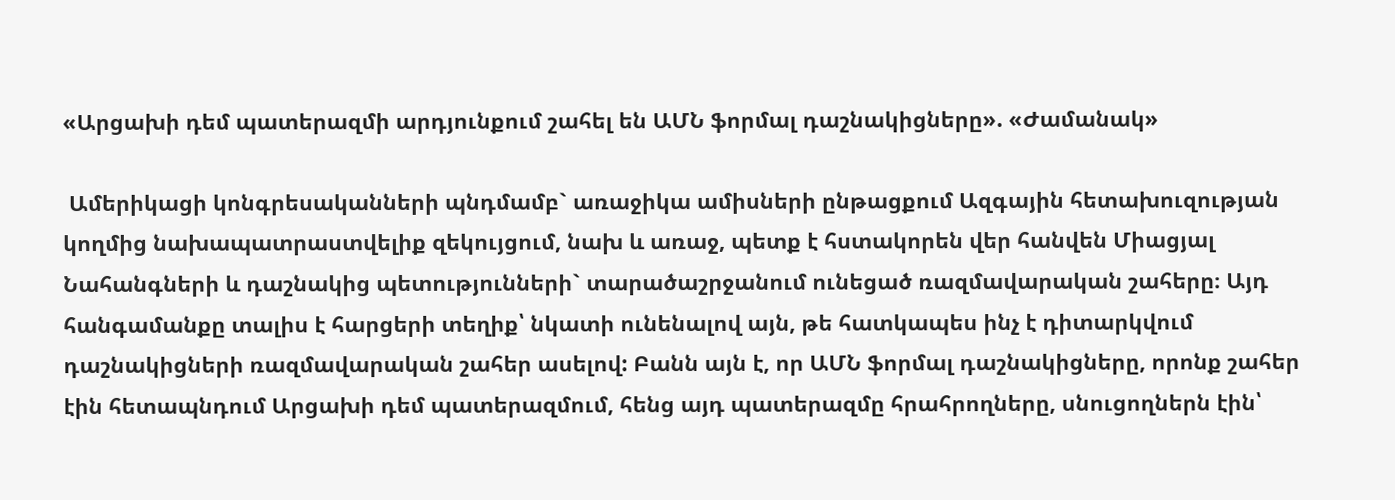«Արցախի դեմ պատերազմի արդյունքում շահել են ԱՄՆ ֆորմալ դաշնակիցները». «Ժամանակ»

 Ամերիկացի կոնգրեսականների պնդմամբ` առաջիկա ամիսների ընթացքում Ազգային հետախուզության կողմից նախապատրաստվելիք զեկույցում, նախ և առաջ, պետք է հստակորեն վեր հանվեն Միացյալ Նահանգների և դաշնակից պետությունների` տարածաշրջանում ունեցած ռազմավարական շահերը։ Այդ հանգամանքը տալիս է հարցերի տեղիք՝ նկատի ունենալով այն, թե հատկապես ինչ է դիտարկվում դաշնակիցների ռազմավարական շահեր ասելով: Բանն այն է, որ ԱՄՆ ֆորմալ դաշնակիցները, որոնք շահեր էին հետապնդում Արցախի դեմ պատերազմում, հենց այդ պատերազմը հրահրողները, սնուցողներն էին՝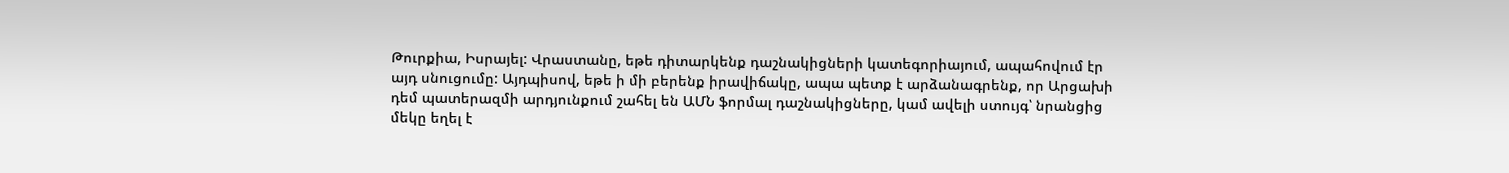Թուրքիա, Իսրայել: Վրաստանը, եթե դիտարկենք դաշնակիցների կատեգորիայում, ապահովում էր այդ սնուցումը: Այդպիսով, եթե ի մի բերենք իրավիճակը, ապա պետք է արձանագրենք, որ Արցախի դեմ պատերազմի արդյունքում շահել են ԱՄՆ ֆորմալ դաշնակիցները, կամ ավելի ստույգ՝ նրանցից մեկը եղել է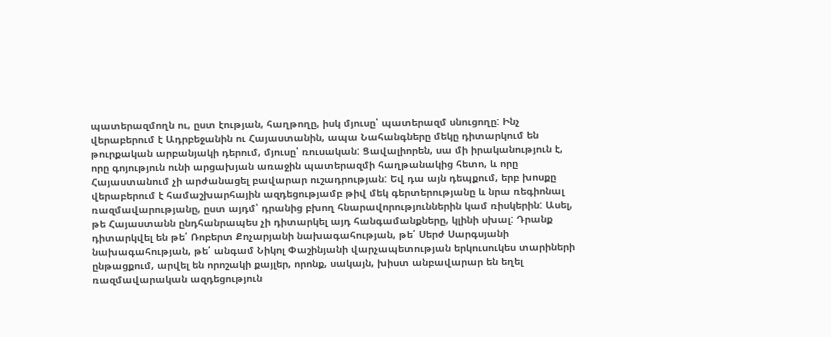պատերազմողն ու, ըստ էության, հաղթողը, իսկ մյուսը՝ պատերազմ սնուցողը: Ինչ վերաբերում է Ադրբեջանին ու Հայաստանին, ապա Նահանգները մեկը դիտարկում են թուրքական արբանյակի դերում, մյուսը՝ ռուսական: Ցավալիորեն, սա մի իրականություն է, որը գոյություն ունի արցախյան առաջին պատերազմի հաղթանակից հետո, և որը Հայաստանում չի արժանացել բավարար ուշադրության: Եվ դա այն դեպքում, երբ խոսքը վերաբերում է համաշխարհային ազդեցությամբ թիվ մեկ գերտերությանը և նրա ռեգիոնալ ռազմավարությանը, ըստ այդմ՝ դրանից բխող հնարավորություններին կամ ռիսկերին: Ասել, թե Հայաստանն ընդհանրապես չի դիտարկել այդ հանգամանքները, կլինի սխալ: Դրանք դիտարկվել են թե՛ Ռոբերտ Քոչարյանի նախագահության, թե՛ Սերժ Սարգսյանի նախագահության, թե՛ անգամ Նիկոլ Փաշինյանի վարչապետության երկուսուկես տարիների ընթացքում, արվել են որոշակի քայլեր, որոնք, սակայն, խիստ անբավարար են եղել ռազմավարական ազդեցություն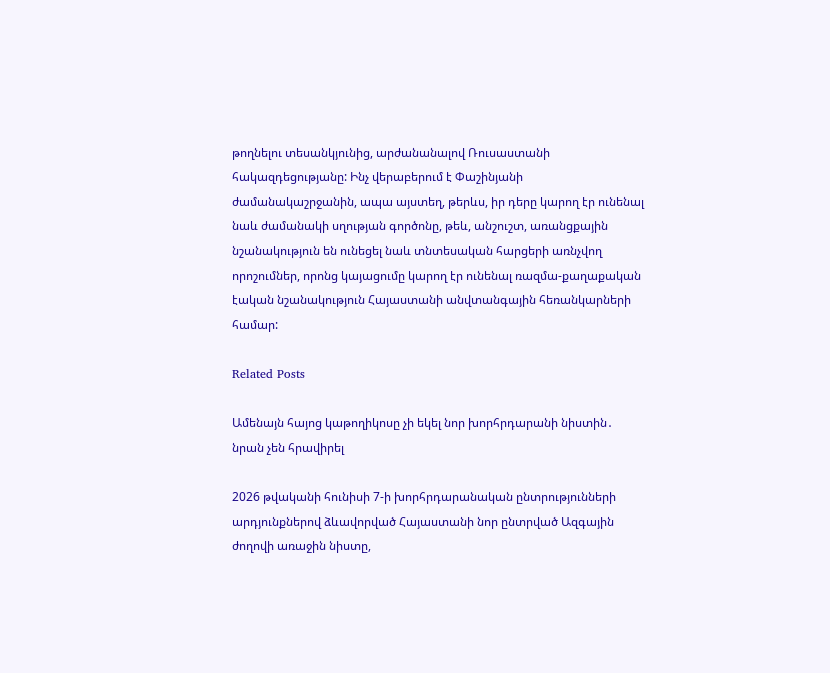թողնելու տեսանկյունից, արժանանալով Ռուսաստանի հակազդեցությանը: Ինչ վերաբերում է Փաշինյանի ժամանակաշրջանին, ապա այստեղ, թերևս, իր դերը կարող էր ունենալ նաև ժամանակի սղության գործոնը, թեև, անշուշտ, առանցքային նշանակություն են ունեցել նաև տնտեսական հարցերի առնչվող որոշումներ, որոնց կայացումը կարող էր ունենալ ռազմա-քաղաքական էական նշանակություն Հայաստանի անվտանգային հեռանկարների համար:

Related Posts

Ամենայն հայոց կաթողիկոսը չի եկել նոր խորհրդարանի նիստին․ նրան չեն հրավիրել

2026 թվականի հունիսի 7-ի խորհրդարանական ընտրությունների արդյունքներով ձևավորված Հայաստանի նոր ընտրված Ազգային ժողովի առաջին նիստը,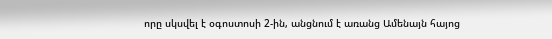որը սկսվել է օգոստոսի 2-ին, անցնում է առանց Ամենայն հայոց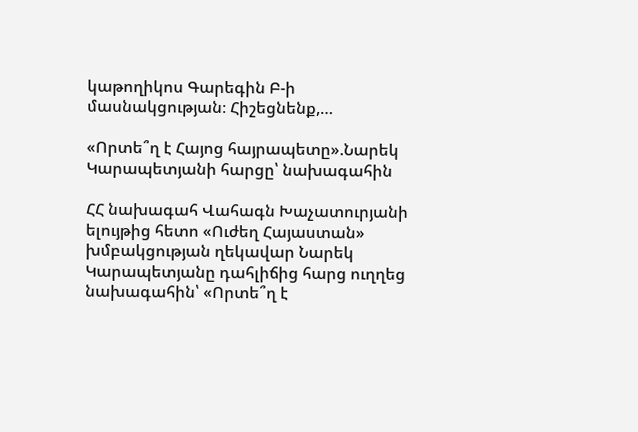կաթողիկոս Գարեգին Բ-ի մասնակցության։ Հիշեցնենք,…

«Որտե՞ղ է Հայոց հայրապետը».Նարեկ Կարապետյանի հարցը՝ նախագահին

ՀՀ նախագահ Վահագն Խաչատուրյանի ելույթից հետո «Ուժեղ Հայաստան» խմբակցության ղեկավար Նարեկ Կարապետյանը դահլիճից հարց ուղղեց նախագահին՝ «Որտե՞ղ է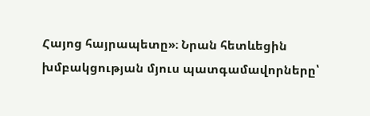Հայոց հայրապետը»։ Նրան հետևեցին խմբակցության մյուս պատգամավորները՝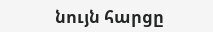նույն հարցը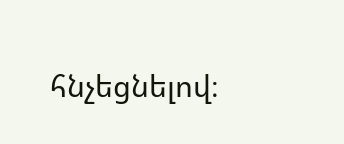հնչեցնելով։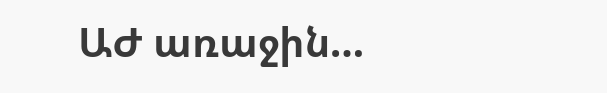ԱԺ առաջին…